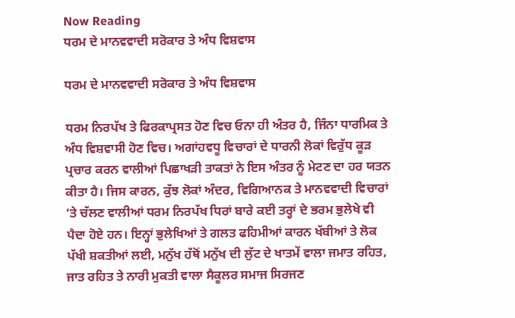Now Reading
ਧਰਮ ਦੇ ਮਾਨਵਵਾਦੀ ਸਰੋਕਾਰ ਤੇ ਅੰਧ ਵਿਸ਼ਵਾਸ

ਧਰਮ ਦੇ ਮਾਨਵਵਾਦੀ ਸਰੋਕਾਰ ਤੇ ਅੰਧ ਵਿਸ਼ਵਾਸ

ਧਰਮ ਨਿਰਪੱਖ ਤੇ ਫਿਰਕਾਪ੍ਰਸਤ ਹੋਣ ਵਿਚ ਓਨਾ ਹੀ ਅੰਤਰ ਹੈ, ਜਿੰਨਾ ਧਾਰਮਿਕ ਤੇ ਅੰਧ ਵਿਸ਼ਵਾਸੀ ਹੋਣ ਵਿਚ। ਅਗਾਂਹਵਧੂ ਵਿਚਾਰਾਂ ਦੇ ਧਾਰਨੀ ਲੋਕਾਂ ਵਿਰੁੱਧ ਕੂੜ ਪ੍ਰਚਾਰ ਕਰਨ ਵਾਲੀਆਂ ਪਿਛਾਖੜੀ ਤਾਕਤਾਂ ਨੇ ਇਸ ਅੰਤਰ ਨੂੰ ਮੇਟਣ ਦਾ ਹਰ ਯਤਨ ਕੀਤਾ ਹੈ। ਜਿਸ ਕਾਰਨ, ਕੁੱਝ ਲੋਕਾਂ ਅੰਦਰ, ਵਿਗਿਆਨਕ ਤੇ ਮਾਨਵਵਾਦੀ ਵਿਚਾਰਾਂ ‘ਤੇ ਚੱਲਣ ਵਾਲੀਆਂ ਧਰਮ ਨਿਰਪੱਖ ਧਿਰਾਂ ਬਾਰੇ ਕਈ ਤਰ੍ਹਾਂ ਦੇ ਭਰਮ ਭੁਲੇਖੇ ਵੀ ਪੈਦਾ ਹੋਏ ਹਨ। ਇਨ੍ਹਾਂ ਭੁਲੇਖਿਆਂ ਤੇ ਗਲਤ ਫਹਿਮੀਆਂ ਕਾਰਨ ਖੱਬੀਆਂ ਤੇ ਲੋਕ ਪੱਖੀ ਸ਼ਕਤੀਆਂ ਲਈ, ਮਨੁੱਖ ਹੱਥੋਂ ਮਨੁੱਖ ਦੀ ਲੁੱਟ ਦੇ ਖਾਤਮੇਂ ਵਾਲਾ ਜਮਾਤ ਰਹਿਤ, ਜਾਤ ਰਹਿਤ ਤੇ ਨਾਰੀ ਮੁਕਤੀ ਵਾਲਾ ਸੈਕੂਲਰ ਸਮਾਜ ਸਿਰਜਣ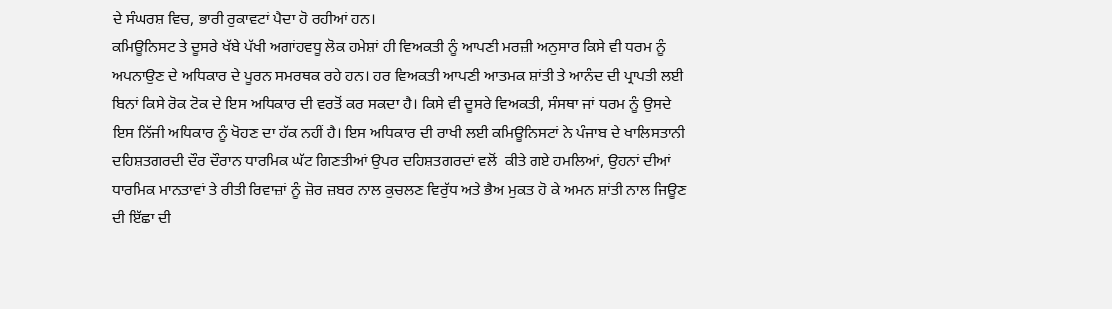ਦੇ ਸੰਘਰਸ਼ ਵਿਚ, ਭਾਰੀ ਰੁਕਾਵਟਾਂ ਪੈਦਾ ਹੋ ਰਹੀਆਂ ਹਨ।
ਕਮਿਊਨਿਸਟ ਤੇ ਦੂਸਰੇ ਖੱਬੇ ਪੱਖੀ ਅਗਾਂਹਵਧੂ ਲੋਕ ਹਮੇਸ਼ਾਂ ਹੀ ਵਿਅਕਤੀ ਨੂੰ ਆਪਣੀ ਮਰਜ਼ੀ ਅਨੁਸਾਰ ਕਿਸੇ ਵੀ ਧਰਮ ਨੂੰ ਅਪਨਾਉਣ ਦੇ ਅਧਿਕਾਰ ਦੇ ਪੂਰਨ ਸਮਰਥਕ ਰਹੇ ਹਨ। ਹਰ ਵਿਅਕਤੀ ਆਪਣੀ ਆਤਮਕ ਸ਼ਾਂਤੀ ਤੇ ਆਨੰਦ ਦੀ ਪ੍ਰਾਪਤੀ ਲਈ ਬਿਨਾਂ ਕਿਸੇ ਰੋਕ ਟੋਕ ਦੇ ਇਸ ਅਧਿਕਾਰ ਦੀ ਵਰਤੋਂ ਕਰ ਸਕਦਾ ਹੈ। ਕਿਸੇ ਵੀ ਦੂਸਰੇ ਵਿਅਕਤੀ, ਸੰਸਥਾ ਜਾਂ ਧਰਮ ਨੂੰ ਉਸਦੇ ਇਸ ਨਿੱਜੀ ਅਧਿਕਾਰ ਨੂੰ ਖੋਹਣ ਦਾ ਹੱਕ ਨਹੀਂ ਹੈ। ਇਸ ਅਧਿਕਾਰ ਦੀ ਰਾਖੀ ਲਈ ਕਮਿਊਨਿਸਟਾਂ ਨੇ ਪੰਜਾਬ ਦੇ ਖਾਲਿਸਤਾਨੀ ਦਹਿਸ਼ਤਗਰਦੀ ਦੌਰ ਦੌਰਾਨ ਧਾਰਮਿਕ ਘੱਟ ਗਿਣਤੀਆਂ ਉਪਰ ਦਹਿਸ਼ਤਗਰਦਾਂ ਵਲੋਂ  ਕੀਤੇ ਗਏ ਹਮਲਿਆਂ, ਉਹਨਾਂ ਦੀਆਂ ਧਾਰਮਿਕ ਮਾਨਤਾਵਾਂ ਤੇ ਰੀਤੀ ਰਿਵਾਜ਼ਾਂ ਨੂੰ ਜ਼ੋਰ ਜ਼ਬਰ ਨਾਲ ਕੁਚਲਣ ਵਿਰੁੱਧ ਅਤੇ ਭੈਅ ਮੁਕਤ ਹੋ ਕੇ ਅਮਨ ਸ਼ਾਂਤੀ ਨਾਲ ਜਿਊਣ ਦੀ ਇੱਛਾ ਦੀ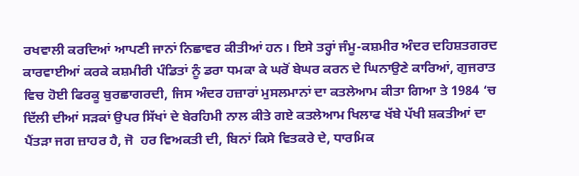ਰਖਵਾਲੀ ਕਰਦਿਆਂ ਆਪਣੀ ਜਾਨਾਂ ਨਿਛਾਵਰ ਕੀਤੀਆਂ ਹਨ। ਇਸੇ ਤਰ੍ਹਾਂ ਜੰਮੂ-ਕਸ਼ਮੀਰ ਅੰਦਰ ਦਹਿਸ਼ਤਗਰਦ ਕਾਰਵਾਈਆਂ ਕਰਕੇ ਕਸ਼ਮੀਰੀ ਪੰਡਿਤਾਂ ਨੂੰ ਡਰਾ ਧਮਕਾ ਕੇ ਘਰੋਂ ਬੇਘਰ ਕਰਨ ਦੇ ਘਿਨਾਉਣੇ ਕਾਰਿਆਂ, ਗੁਜਰਾਤ ਵਿਚ ਹੋਈ ਫਿਰਕੂ ਬੁਰਛਾਗਰਦੀ, ਜਿਸ ਅੰਦਰ ਹਜ਼ਾਰਾਂ ਮੁਸਲਮਾਨਾਂ ਦਾ ਕਤਲੇਆਮ ਕੀਤਾ ਗਿਆ ਤੇ 1984 ‘ਚ ਦਿੱਲੀ ਦੀਆਂ ਸੜਕਾਂ ਉਪਰ ਸਿੱਖਾਂ ਦੇ ਬੇਰਹਿਮੀ ਨਾਲ ਕੀਤੇ ਗਏ ਕਤਲੇਆਮ ਖਿਲਾਫ ਖੱਬੇ ਪੱਖੀ ਸ਼ਕਤੀਆਂ ਦਾ ਪੈਂਤੜਾ ਜਗ ਜ਼ਾਹਰ ਹੈ, ਜੋ  ਹਰ ਵਿਅਕਤੀ ਦੀ, ਬਿਨਾਂ ਕਿਸੇ ਵਿਤਕਰੇ ਦੇ, ਧਾਰਮਿਕ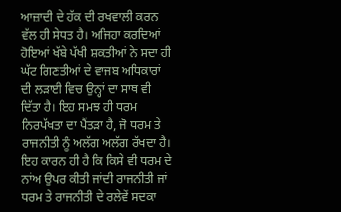ਆਜ਼ਾਦੀ ਦੇ ਹੱਕ ਦੀ ਰਖਵਾਲੀ ਕਰਨ ਵੱਲ ਹੀ ਸੇਧਤ ਹੈ। ਅਜਿਹਾ ਕਰਦਿਆਂ ਹੋਇਆਂ ਖੱਬੇ ਪੱਖੀ ਸ਼ਕਤੀਆਂ ਨੇ ਸਦਾ ਹੀ ਘੱਟ ਗਿਣਤੀਆਂ ਦੇ ਵਾਜਬ ਅਧਿਕਾਰਾਂ ਦੀ ਲੜਾਈ ਵਿਚ ਉਨ੍ਹਾਂ ਦਾ ਸਾਥ ਵੀ ਦਿੱਤਾ ਹੈ। ਇਹ ਸਮਝ ਹੀ ਧਰਮ ਨਿਰਪੱਖਤਾ ਦਾ ਪੈਂਤੜਾ ਹੈ, ਜੋ ਧਰਮ ਤੇ ਰਾਜਨੀਤੀ ਨੂੰ ਅਲੱਗ ਅਲੱਗ ਰੱਖਦਾ ਹੈ। ਇਹ ਕਾਰਨ ਹੀ ਹੈ ਕਿ ਕਿਸੇ ਵੀ ਧਰਮ ਦੇ ਨਾਂਅ ਉਪਰ ਕੀਤੀ ਜਾਂਦੀ ਰਾਜਨੀਤੀ ਜਾਂ ਧਰਮ ਤੇ ਰਾਜਨੀਤੀ ਦੇ ਰਲੇਵੇਂ ਸਦਕਾ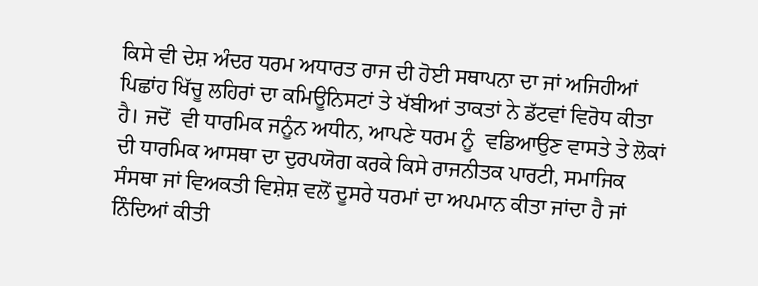ਕਿਸੇ ਵੀ ਦੇਸ਼ ਅੰਦਰ ਧਰਮ ਅਧਾਰਤ ਰਾਜ ਦੀ ਹੋਈ ਸਥਾਪਨਾ ਦਾ ਜਾਂ ਅਜਿਹੀਆਂ ਪਿਛਾਂਹ ਖਿੱਚੂ ਲਹਿਰਾਂ ਦਾ ਕਮਿਊਨਿਸਟਾਂ ਤੇ ਖੱਬੀਆਂ ਤਾਕਤਾਂ ਨੇ ਡੱਟਵਾਂ ਵਿਰੋਧ ਕੀਤਾ ਹੈ। ਜਦੋਂ  ਵੀ ਧਾਰਮਿਕ ਜਨੂੰਨ ਅਧੀਨ, ਆਪਣੇ ਧਰਮ ਨੂੰ  ਵਡਿਆਉਣ ਵਾਸਤੇ ਤੇ ਲੋਕਾਂ ਦੀ ਧਾਰਮਿਕ ਆਸਥਾ ਦਾ ਦੁਰਪਯੋਗ ਕਰਕੇ ਕਿਸੇ ਰਾਜਨੀਤਕ ਪਾਰਟੀ, ਸਮਾਜਿਕ ਸੰਸਥਾ ਜਾਂ ਵਿਅਕਤੀ ਵਿਸ਼ੇਸ਼ ਵਲੋਂ ਦੂਸਰੇ ਧਰਮਾਂ ਦਾ ਅਪਮਾਨ ਕੀਤਾ ਜਾਂਦਾ ਹੈ ਜਾਂ ਨਿੰਦਿਆਂ ਕੀਤੀ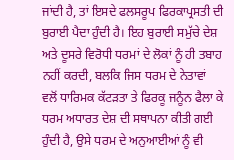ਜਾਂਦੀ ਹੈ, ਤਾਂ ਇਸਦੇ ਫਲਸਰੂਪ ਫਿਰਕਾਪ੍ਰਸਤੀ ਦੀ ਬੁਰਾਈ ਪੈਦਾ ਹੁੰਦੀ ਹੈ। ਇਹ ਬੁਰਾਈ ਸਮੁੱਚੇ ਦੇਸ਼ ਅਤੇ ਦੂਸਰੇ ਵਿਰੋਧੀ ਧਰਮਾਂ ਦੇ ਲੋਕਾਂ ਨੂੰ ਹੀ ਤਬਾਹ ਨਹੀਂ ਕਰਦੀ, ਬਲਕਿ ਜਿਸ ਧਰਮ ਦੇ ਨੇਤਾਵਾਂ ਵਲੋਂ ਧਾਰਿਮਕ ਕੱਟੜਤਾ ਤੇ ਫਿਰਕੂ ਜਨੂੰਨ ਫੈਲਾ ਕੇ ਧਰਮ ਅਧਾਰਤ ਦੇਸ਼ ਦੀ ਸਥਾਪਨਾ ਕੀਤੀ ਗਈ ਹੁੰਦੀ ਹੈ, ਉਸੇ ਧਰਮ ਦੇ ਅਨੁਆਈਆਂ ਨੂੰ ਵੀ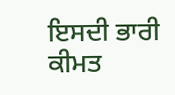ਇਸਦੀ ਭਾਰੀ ਕੀਮਤ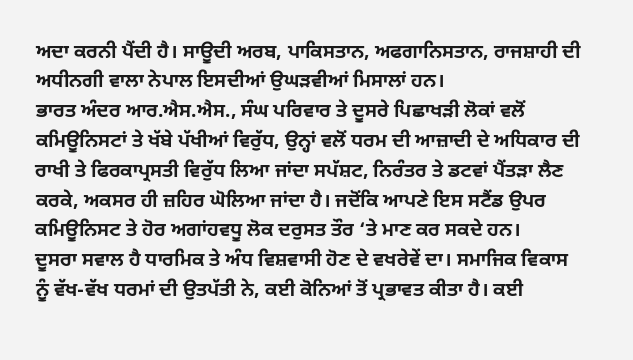ਅਦਾ ਕਰਨੀ ਪੈਂਦੀ ਹੈ। ਸਾਊਦੀ ਅਰਬ, ਪਾਕਿਸਤਾਨ, ਅਫਗਾਨਿਸਤਾਨ, ਰਾਜਸ਼ਾਹੀ ਦੀ ਅਧੀਨਗੀ ਵਾਲਾ ਨੇਪਾਲ ਇਸਦੀਆਂ ਉਘੜਵੀਆਂ ਮਿਸਾਲਾਂ ਹਨ।
ਭਾਰਤ ਅੰਦਰ ਆਰ.ਐਸ.ਐਸ., ਸੰਘ ਪਰਿਵਾਰ ਤੇ ਦੂਸਰੇ ਪਿਛਾਖੜੀ ਲੋਕਾਂ ਵਲੋਂ ਕਮਿਊਨਿਸਟਾਂ ਤੇ ਖੱਬੇ ਪੱਖੀਆਂ ਵਿਰੁੱਧ, ਉਨ੍ਹਾਂ ਵਲੋਂ ਧਰਮ ਦੀ ਆਜ਼ਾਦੀ ਦੇ ਅਧਿਕਾਰ ਦੀ ਰਾਖੀ ਤੇ ਫਿਰਕਾਪ੍ਰਸਤੀ ਵਿਰੁੱਧ ਲਿਆ ਜਾਂਦਾ ਸਪੱਸ਼ਟ, ਨਿਰੰਤਰ ਤੇ ਡਟਵਾਂ ਪੈਂਤੜਾ ਲੈਣ ਕਰਕੇ, ਅਕਸਰ ਹੀ ਜ਼ਹਿਰ ਘੋਲਿਆ ਜਾਂਦਾ ਹੈ। ਜਦੋਂਕਿ ਆਪਣੇ ਇਸ ਸਟੈਂਡ ਉਪਰ ਕਮਿਊਨਿਸਟ ਤੇ ਹੋਰ ਅਗਾਂਹਵਧੂ ਲੋਕ ਦਰੁਸਤ ਤੌਰ ‘ਤੇ ਮਾਣ ਕਰ ਸਕਦੇ ਹਨ।
ਦੂਸਰਾ ਸਵਾਲ ਹੈ ਧਾਰਮਿਕ ਤੇ ਅੰਧ ਵਿਸ਼ਵਾਸੀ ਹੋਣ ਦੇ ਵਖਰੇਵੇਂ ਦਾ। ਸਮਾਜਿਕ ਵਿਕਾਸ ਨੂੰ ਵੱਖ-ਵੱਖ ਧਰਮਾਂ ਦੀ ਉਤਪੱਤੀ ਨੇ, ਕਈ ਕੋਨਿਆਂ ਤੋਂ ਪ੍ਰਭਾਵਤ ਕੀਤਾ ਹੈ। ਕਈ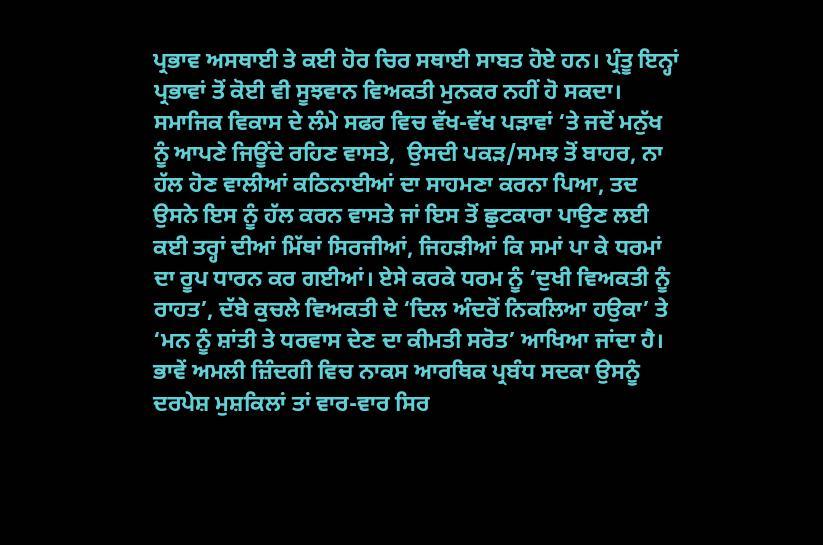ਪ੍ਰਭਾਵ ਅਸਥਾਈ ਤੇ ਕਈ ਹੋਰ ਚਿਰ ਸਥਾਈ ਸਾਬਤ ਹੋਏ ਹਨ। ਪ੍ਰੰਤੂ ਇਨ੍ਹਾਂ ਪ੍ਰਭਾਵਾਂ ਤੋਂ ਕੋਈ ਵੀ ਸੂਝਵਾਨ ਵਿਅਕਤੀ ਮੁਨਕਰ ਨਹੀਂ ਹੋ ਸਕਦਾ। ਸਮਾਜਿਕ ਵਿਕਾਸ ਦੇ ਲੰਮੇ ਸਫਰ ਵਿਚ ਵੱਖ-ਵੱਖ ਪੜਾਵਾਂ ‘ਤੇ ਜਦੋਂ ਮਨੁੱਖ ਨੂੰ ਆਪਣੇ ਜਿਊਂਦੇ ਰਹਿਣ ਵਾਸਤੇ,  ਉਸਦੀ ਪਕੜ/ਸਮਝ ਤੋਂ ਬਾਹਰ, ਨਾ ਹੱਲ ਹੋਣ ਵਾਲੀਆਂ ਕਠਿਨਾਈਆਂ ਦਾ ਸਾਹਮਣਾ ਕਰਨਾ ਪਿਆ, ਤਦ ਉਸਨੇ ਇਸ ਨੂੰ ਹੱਲ ਕਰਨ ਵਾਸਤੇ ਜਾਂ ਇਸ ਤੋਂ ਛੁਟਕਾਰਾ ਪਾਉਣ ਲਈ ਕਈ ਤਰ੍ਹਾਂ ਦੀਆਂ ਮਿੱਥਾਂ ਸਿਰਜੀਆਂ, ਜਿਹੜੀਆਂ ਕਿ ਸਮਾਂ ਪਾ ਕੇ ਧਰਮਾਂ ਦਾ ਰੂਪ ਧਾਰਨ ਕਰ ਗਈਆਂ। ਏਸੇ ਕਰਕੇ ਧਰਮ ਨੂੰ ‘ਦੁਖੀ ਵਿਅਕਤੀ ਨੂੰ ਰਾਹਤ’, ਦੱਬੇ ਕੁਚਲੇ ਵਿਅਕਤੀ ਦੇ ‘ਦਿਲ ਅੰਦਰੋਂ ਨਿਕਲਿਆ ਹਉਕਾ’ ਤੇ ‘ਮਨ ਨੂੰ ਸ਼ਾਂਤੀ ਤੇ ਧਰਵਾਸ ਦੇਣ ਦਾ ਕੀਮਤੀ ਸਰੋਤ’ ਆਖਿਆ ਜਾਂਦਾ ਹੈ। ਭਾਵੇਂ ਅਮਲੀ ਜ਼ਿੰਦਗੀ ਵਿਚ ਨਾਕਸ ਆਰਥਿਕ ਪ੍ਰਬੰਧ ਸਦਕਾ ਉਸਨੂੰ ਦਰਪੇਸ਼ ਮੁਸ਼ਕਿਲਾਂ ਤਾਂ ਵਾਰ-ਵਾਰ ਸਿਰ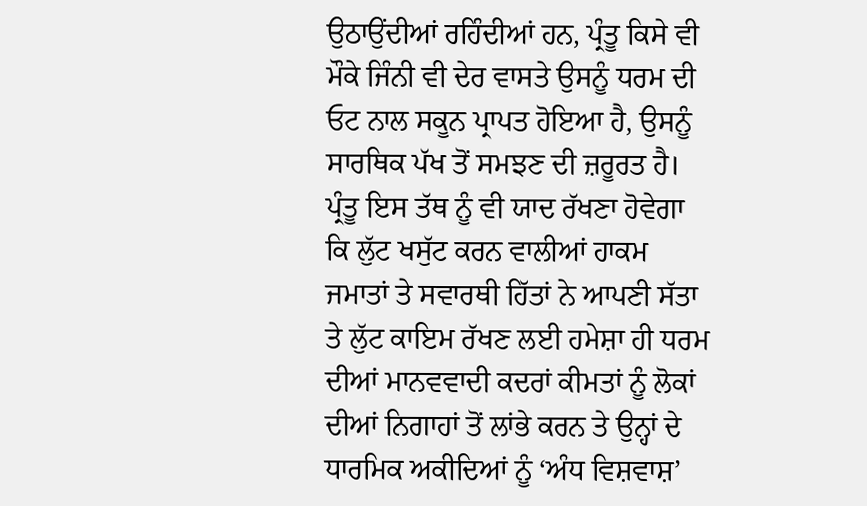ਉਠਾਉਂਦੀਆਂ ਰਹਿੰਦੀਆਂ ਹਨ, ਪ੍ਰੰਤੂ ਕਿਸੇ ਵੀ ਮੌਕੇ ਜਿੰਨੀ ਵੀ ਦੇਰ ਵਾਸਤੇ ਉਸਨੂੰ ਧਰਮ ਦੀ ਓਟ ਨਾਲ ਸਕੂਨ ਪ੍ਰਾਪਤ ਹੋਇਆ ਹੈ, ਉਸਨੂੰ ਸਾਰਥਿਕ ਪੱਖ ਤੋਂ ਸਮਝਣ ਦੀ ਜ਼ਰੂਰਤ ਹੈ।
ਪ੍ਰੰਤੂ ਇਸ ਤੱਥ ਨੂੰ ਵੀ ਯਾਦ ਰੱਖਣਾ ਹੋਵੇਗਾ ਕਿ ਲੁੱਟ ਖਸੁੱਟ ਕਰਨ ਵਾਲੀਆਂ ਹਾਕਮ ਜਮਾਤਾਂ ਤੇ ਸਵਾਰਥੀ ਹਿੱਤਾਂ ਨੇ ਆਪਣੀ ਸੱਤਾ ਤੇ ਲੁੱਟ ਕਾਇਮ ਰੱਖਣ ਲਈ ਹਮੇਸ਼ਾ ਹੀ ਧਰਮ ਦੀਆਂ ਮਾਨਵਵਾਦੀ ਕਦਰਾਂ ਕੀਮਤਾਂ ਨੂੰ ਲੋਕਾਂ ਦੀਆਂ ਨਿਗਾਹਾਂ ਤੋਂ ਲਾਂਭੇ ਕਰਨ ਤੇ ਉਨ੍ਹਾਂ ਦੇ ਧਾਰਮਿਕ ਅਕੀਦਿਆਂ ਨੂੰ ‘ਅੰਧ ਵਿਸ਼ਵਾਸ਼’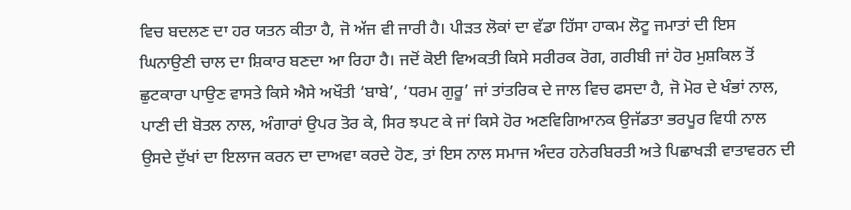ਵਿਚ ਬਦਲਣ ਦਾ ਹਰ ਯਤਨ ਕੀਤਾ ਹੈ, ਜੋ ਅੱਜ ਵੀ ਜਾਰੀ ਹੈ। ਪੀੜਤ ਲੋਕਾਂ ਦਾ ਵੱਡਾ ਹਿੱਸਾ ਹਾਕਮ ਲੋਟੂ ਜਮਾਤਾਂ ਦੀ ਇਸ ਘਿਨਾਉਣੀ ਚਾਲ ਦਾ ਸ਼ਿਕਾਰ ਬਣਦਾ ਆ ਰਿਹਾ ਹੈ। ਜਦੋਂ ਕੋਈ ਵਿਅਕਤੀ ਕਿਸੇ ਸਰੀਰਕ ਰੋਗ, ਗਰੀਬੀ ਜਾਂ ਹੋਰ ਮੁਸ਼ਕਿਲ ਤੋਂ ਛੁਟਕਾਰਾ ਪਾਉਣ ਵਾਸਤੇ ਕਿਸੇ ਐਸੇ ਅਖੌਤੀ ‘ਬਾਬੇ’, ‘ਧਰਮ ਗੁਰੂ’ ਜਾਂ ਤਾਂਤਰਿਕ ਦੇ ਜਾਲ ਵਿਚ ਫਸਦਾ ਹੈ, ਜੋ ਮੋਰ ਦੇ ਖੰਭਾਂ ਨਾਲ, ਪਾਣੀ ਦੀ ਬੋਤਲ ਨਾਲ, ਅੰਗਾਰਾਂ ਉਪਰ ਤੋਰ ਕੇ, ਸਿਰ ਝਪਟ ਕੇ ਜਾਂ ਕਿਸੇ ਹੋਰ ਅਣਵਿਗਿਆਨਕ ਉਜੱਡਤਾ ਭਰਪੂਰ ਵਿਧੀ ਨਾਲ ਉਸਦੇ ਦੁੱਖਾਂ ਦਾ ਇਲਾਜ ਕਰਨ ਦਾ ਦਾਅਵਾ ਕਰਦੇ ਹੋਣ, ਤਾਂ ਇਸ ਨਾਲ ਸਮਾਜ ਅੰਦਰ ਹਨੇਰਬਿਰਤੀ ਅਤੇ ਪਿਛਾਖੜੀ ਵਾਤਾਵਰਨ ਦੀ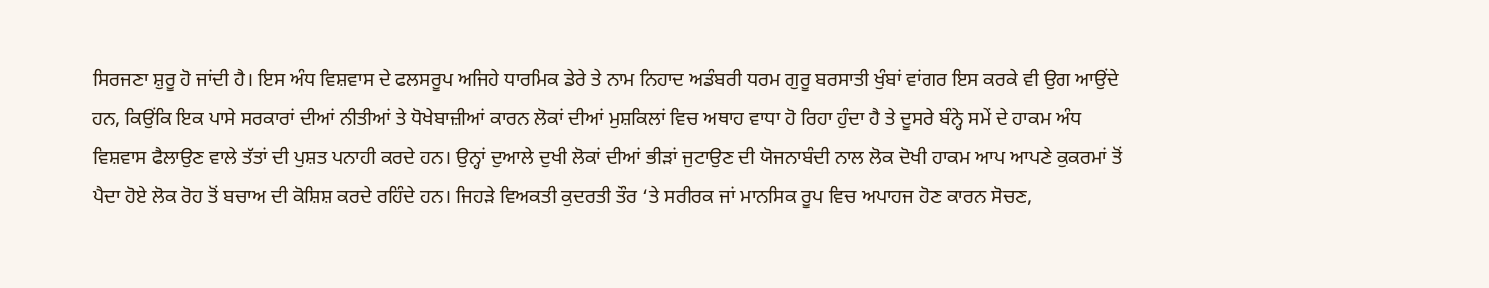ਸਿਰਜਣਾ ਸ਼ੁਰੂ ਹੋ ਜਾਂਦੀ ਹੈ। ਇਸ ਅੰਧ ਵਿਸ਼ਵਾਸ ਦੇ ਫਲਸਰੂਪ ਅਜਿਹੇ ਧਾਰਮਿਕ ਡੇਰੇ ਤੇ ਨਾਮ ਨਿਹਾਦ ਅਡੰਬਰੀ ਧਰਮ ਗੁਰੂ ਬਰਸਾਤੀ ਖੁੰਬਾਂ ਵਾਂਗਰ ਇਸ ਕਰਕੇ ਵੀ ਉਗ ਆਉਂਦੇ ਹਨ, ਕਿਉਂਕਿ ਇਕ ਪਾਸੇ ਸਰਕਾਰਾਂ ਦੀਆਂ ਨੀਤੀਆਂ ਤੇ ਧੋਖੇਬਾਜ਼ੀਆਂ ਕਾਰਨ ਲੋਕਾਂ ਦੀਆਂ ਮੁਸ਼ਕਿਲਾਂ ਵਿਚ ਅਥਾਹ ਵਾਧਾ ਹੋ ਰਿਹਾ ਹੁੰਦਾ ਹੈ ਤੇ ਦੂਸਰੇ ਬੰਨ੍ਹੇ ਸਮੇਂ ਦੇ ਹਾਕਮ ਅੰਧ ਵਿਸ਼ਵਾਸ ਫੈਲਾਉਣ ਵਾਲੇ ਤੱਤਾਂ ਦੀ ਪੁਸ਼ਤ ਪਨਾਹੀ ਕਰਦੇ ਹਨ। ਉਨ੍ਹਾਂ ਦੁਆਲੇ ਦੁਖੀ ਲੋਕਾਂ ਦੀਆਂ ਭੀੜਾਂ ਜੁਟਾਉਣ ਦੀ ਯੋਜਨਾਬੰਦੀ ਨਾਲ ਲੋਕ ਦੋਖੀ ਹਾਕਮ ਆਪ ਆਪਣੇ ਕੁਕਰਮਾਂ ਤੋਂ ਪੈਦਾ ਹੋਏ ਲੋਕ ਰੋਹ ਤੋਂ ਬਚਾਅ ਦੀ ਕੋਸ਼ਿਸ਼ ਕਰਦੇ ਰਹਿੰਦੇ ਹਨ। ਜਿਹੜੇ ਵਿਅਕਤੀ ਕੁਦਰਤੀ ਤੌਰ ‘ਤੇ ਸਰੀਰਕ ਜਾਂ ਮਾਨਸਿਕ ਰੂਪ ਵਿਚ ਅਪਾਹਜ ਹੋਣ ਕਾਰਨ ਸੋਚਣ,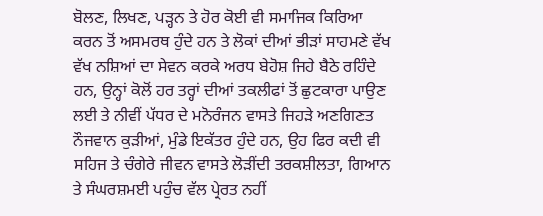ਬੋਲਣ, ਲਿਖਣ, ਪੜ੍ਹਨ ਤੇ ਹੋਰ ਕੋਈ ਵੀ ਸਮਾਜਿਕ ਕਿਰਿਆ ਕਰਨ ਤੋਂ ਅਸਮਰਥ ਹੁੰਦੇ ਹਨ ਤੇ ਲੋਕਾਂ ਦੀਆਂ ਭੀੜਾਂ ਸਾਹਮਣੇ ਵੱਖ ਵੱਖ ਨਸ਼ਿਆਂ ਦਾ ਸੇਵਨ ਕਰਕੇ ਅਰਧ ਬੇਹੋਸ਼ ਜਿਹੇ ਬੈਠੇ ਰਹਿੰਦੇ ਹਨ, ਉਨ੍ਹਾਂ ਕੋਲੋਂ ਹਰ ਤਰ੍ਹਾਂ ਦੀਆਂ ਤਕਲੀਫਾਂ ਤੋਂ ਛੁਟਕਾਰਾ ਪਾਉਣ ਲਈ ਤੇ ਨੀਵੀਂ ਪੱਧਰ ਦੇ ਮਨੋਰੰਜਨ ਵਾਸਤੇ ਜਿਹੜੇ ਅਣਗਿਣਤ ਨੌਜਵਾਨ ਕੁੜੀਆਂ, ਮੁੰਡੇ ਇਕੱਤਰ ਹੁੰਦੇ ਹਨ, ਉਹ ਫਿਰ ਕਦੀ ਵੀ ਸਹਿਜ ਤੇ ਚੰਗੇਰੇ ਜੀਵਨ ਵਾਸਤੇ ਲੋੜੀਂਦੀ ਤਰਕਸ਼ੀਲਤਾ, ਗਿਆਨ ਤੇ ਸੰਘਰਸ਼ਮਈ ਪਹੁੰਚ ਵੱਲ ਪ੍ਰੇਰਤ ਨਹੀਂ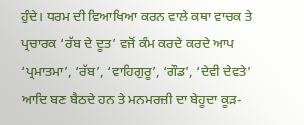ਹੁੰਦੇ। ਧਰਮ ਦੀ ਵਿਆਖਿਆ ਕਰਨ ਵਾਲੇ ਕਥਾ ਵਾਚਕ ਤੇ ਪ੍ਰਚਾਰਕ ‘ਰੱਬ ਦੇ ਦੂਤ’ ਵਜੋਂ ਕੰਮ ਕਰਦੇ ਕਰਦੇ ਆਪ ‘ਪ੍ਰਮਾਤਮਾ’, ‘ਰੱਬ’, ‘ਵਾਹਿਗੁਰੂ’, ‘ਗੌਡ’, ‘ਦੇਵੀ ਦੇਵਤੇ’ ਆਦਿ ਬਣ ਬੈਠਦੇ ਹਨ ਤੇ ਮਨਮਰਜ਼ੀ ਦਾ ਬੇਹੂਦਾ ਕੂੜ-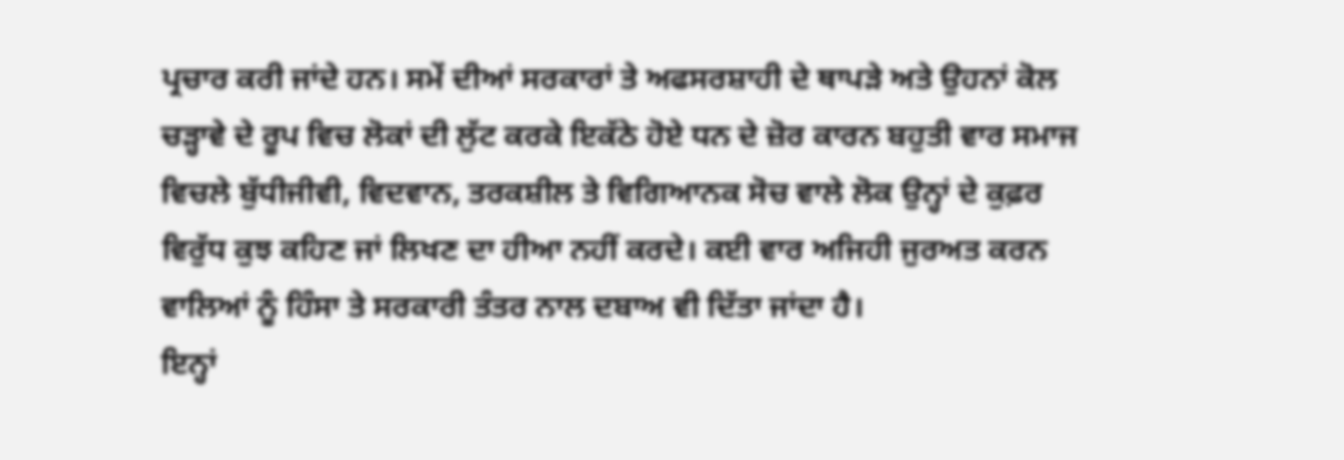ਪ੍ਰਚਾਰ ਕਰੀ ਜਾਂਦੇ ਹਨ। ਸਮੇਂ ਦੀਆਂ ਸਰਕਾਰਾਂ ਤੇ ਅਫਸਰਸ਼ਾਹੀ ਦੇ ਥਾਪੜੇ ਅਤੇ ਉਹਨਾਂ ਕੋਲ ਚੜ੍ਹਾਵੇ ਦੇ ਰੂਪ ਵਿਚ ਲੋਕਾਂ ਦੀ ਲੁੱਟ ਕਰਕੇ ਇਕੱਠੇ ਹੋਏ ਧਨ ਦੇ ਜ਼ੋਰ ਕਾਰਨ ਬਹੁਤੀ ਵਾਰ ਸਮਾਜ ਵਿਚਲੇ ਬੁੱਧੀਜੀਵੀ, ਵਿਦਵਾਨ, ਤਰਕਸ਼ੀਲ ਤੇ ਵਿਗਿਆਨਕ ਸੋਚ ਵਾਲੇ ਲੋਕ ਉਨ੍ਹਾਂ ਦੇ ਕੁਫ਼ਰ ਵਿਰੁੱਧ ਕੁਝ ਕਹਿਣ ਜਾਂ ਲਿਖਣ ਦਾ ਹੀਆ ਨਹੀਂ ਕਰਦੇ। ਕਈ ਵਾਰ ਅਜਿਹੀ ਜੁਰਅਤ ਕਰਨ ਵਾਲਿਆਂ ਨੂੰ ਹਿੰਸਾ ਤੇ ਸਰਕਾਰੀ ਤੰਤਰ ਨਾਲ ਦਬਾਅ ਵੀ ਦਿੱਤਾ ਜਾਂਦਾ ਹੈ।
ਇਨ੍ਹਾਂ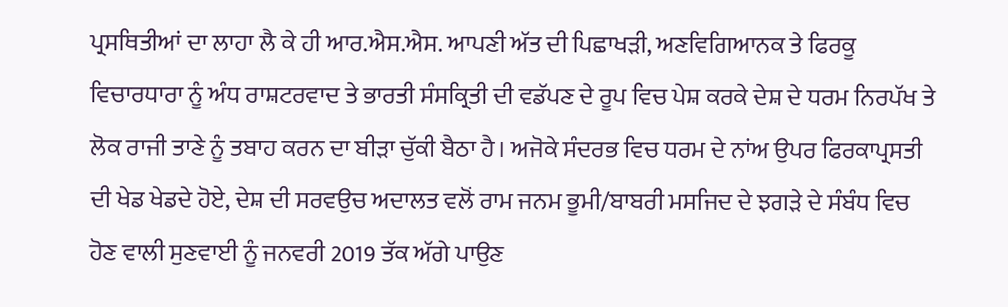ਪ੍ਰਸਥਿਤੀਆਂ ਦਾ ਲਾਹਾ ਲੈ ਕੇ ਹੀ ਆਰ.ਐਸ.ਐਸ. ਆਪਣੀ ਅੱਤ ਦੀ ਪਿਛਾਖੜੀ, ਅਣਵਿਗਿਆਨਕ ਤੇ ਫਿਰਕੂ ਵਿਚਾਰਧਾਰਾ ਨੂੰ ਅੰਧ ਰਾਸ਼ਟਰਵਾਦ ਤੇ ਭਾਰਤੀ ਸੰਸਕ੍ਰਿਤੀ ਦੀ ਵਡੱਪਣ ਦੇ ਰੂਪ ਵਿਚ ਪੇਸ਼ ਕਰਕੇ ਦੇਸ਼ ਦੇ ਧਰਮ ਨਿਰਪੱਖ ਤੇ ਲੋਕ ਰਾਜੀ ਤਾਣੇ ਨੂੰ ਤਬਾਹ ਕਰਨ ਦਾ ਬੀੜਾ ਚੁੱਕੀ ਬੈਠਾ ਹੈ। ਅਜੋਕੇ ਸੰਦਰਭ ਵਿਚ ਧਰਮ ਦੇ ਨਾਂਅ ਉਪਰ ਫਿਰਕਾਪ੍ਰਸਤੀ ਦੀ ਖੇਡ ਖੇਡਦੇ ਹੋਏ, ਦੇਸ਼ ਦੀ ਸਰਵਉਚ ਅਦਾਲਤ ਵਲੋਂ ਰਾਮ ਜਨਮ ਭੂਮੀ/ਬਾਬਰੀ ਮਸਜਿਦ ਦੇ ਝਗੜੇ ਦੇ ਸੰਬੰਧ ਵਿਚ ਹੋਣ ਵਾਲੀ ਸੁਣਵਾਈ ਨੂੰ ਜਨਵਰੀ 2019 ਤੱਕ ਅੱਗੇ ਪਾਉਣ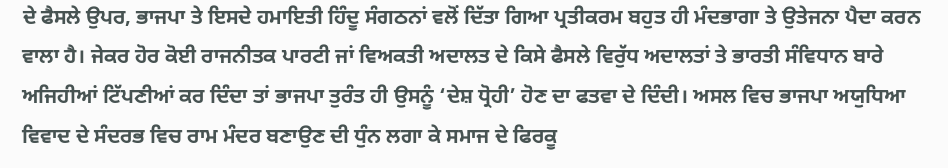ਦੇ ਫੈਸਲੇ ਉਪਰ, ਭਾਜਪਾ ਤੇ ਇਸਦੇ ਹਮਾਇਤੀ ਹਿੰਦੂ ਸੰਗਠਨਾਂ ਵਲੋਂ ਦਿੱਤਾ ਗਿਆ ਪ੍ਰਤੀਕਰਮ ਬਹੁਤ ਹੀ ਮੰਦਭਾਗਾ ਤੇ ਉਤੇਜਨਾ ਪੈਦਾ ਕਰਨ ਵਾਲਾ ਹੈ। ਜੇਕਰ ਹੋਰ ਕੋਈ ਰਾਜਨੀਤਕ ਪਾਰਟੀ ਜਾਂ ਵਿਅਕਤੀ ਅਦਾਲਤ ਦੇ ਕਿਸੇ ਫੈਸਲੇ ਵਿਰੁੱਧ ਅਦਾਲਤਾਂ ਤੇ ਭਾਰਤੀ ਸੰਵਿਧਾਨ ਬਾਰੇ ਅਜਿਹੀਆਂ ਟਿੱਪਣੀਆਂ ਕਰ ਦਿੰਦਾ ਤਾਂ ਭਾਜਪਾ ਤੁਰੰਤ ਹੀ ਉਸਨੂੰ ‘ਦੇਸ਼ ਧ੍ਰੋਹੀ’ ਹੋਣ ਦਾ ਫਤਵਾ ਦੇ ਦਿੰਦੀ। ਅਸਲ ਵਿਚ ਭਾਜਪਾ ਅਯੁਧਿਆ ਵਿਵਾਦ ਦੇ ਸੰਦਰਭ ਵਿਚ ਰਾਮ ਮੰਦਰ ਬਣਾਉਣ ਦੀ ਧੁੰਨ ਲਗਾ ਕੇ ਸਮਾਜ ਦੇ ਫਿਰਕੂ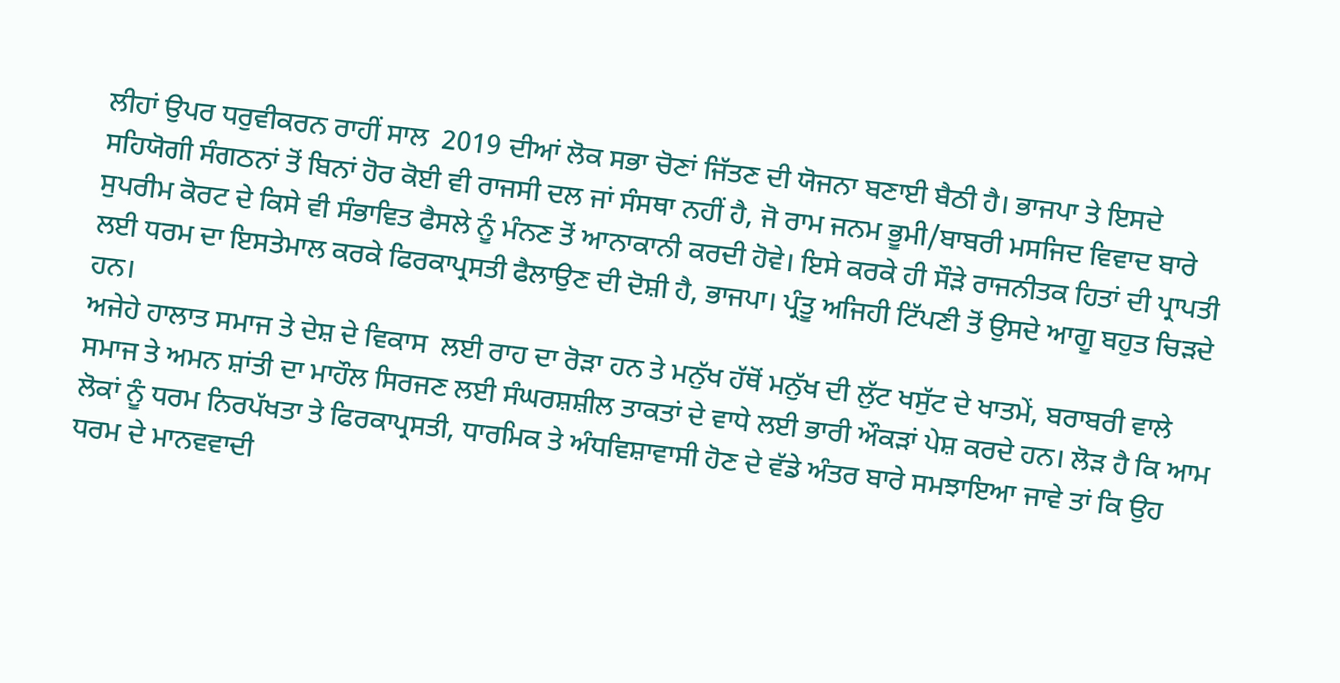ਲੀਹਾਂ ਉਪਰ ਧਰੁਵੀਕਰਨ ਰਾਹੀਂ ਸਾਲ  2019 ਦੀਆਂ ਲੋਕ ਸਭਾ ਚੋਣਾਂ ਜਿੱਤਣ ਦੀ ਯੋਜਨਾ ਬਣਾਈ ਬੈਠੀ ਹੈ। ਭਾਜਪਾ ਤੇ ਇਸਦੇ ਸਹਿਯੋਗੀ ਸੰਗਠਨਾਂ ਤੋਂ ਬਿਨਾਂ ਹੋਰ ਕੋਈ ਵੀ ਰਾਜਸੀ ਦਲ ਜਾਂ ਸੰਸਥਾ ਨਹੀਂ ਹੈ, ਜੋ ਰਾਮ ਜਨਮ ਭੂਮੀ/ਬਾਬਰੀ ਮਸਜਿਦ ਵਿਵਾਦ ਬਾਰੇ ਸੁਪਰੀਮ ਕੋਰਟ ਦੇ ਕਿਸੇ ਵੀ ਸੰਭਾਵਿਤ ਫੈਸਲੇ ਨੂੰ ਮੰਨਣ ਤੋਂ ਆਨਾਕਾਨੀ ਕਰਦੀ ਹੋਵੇ। ਇਸੇ ਕਰਕੇ ਹੀ ਸੌੜੇ ਰਾਜਨੀਤਕ ਹਿਤਾਂ ਦੀ ਪ੍ਰਾਪਤੀ ਲਈ ਧਰਮ ਦਾ ਇਸਤੇਮਾਲ ਕਰਕੇ ਫਿਰਕਾਪ੍ਰਸਤੀ ਫੈਲਾਉਣ ਦੀ ਦੋਸ਼ੀ ਹੈ, ਭਾਜਪਾ। ਪ੍ਰੰਤੂ ਅਜਿਹੀ ਟਿੱਪਣੀ ਤੋਂ ਉਸਦੇ ਆਗੂ ਬਹੁਤ ਚਿੜਦੇ ਹਨ।
ਅਜੇਹੇ ਹਾਲਾਤ ਸਮਾਜ ਤੇ ਦੇਸ਼ ਦੇ ਵਿਕਾਸ  ਲਈ ਰਾਹ ਦਾ ਰੋੜਾ ਹਨ ਤੇ ਮਨੁੱਖ ਹੱਥੋਂ ਮਨੁੱਖ ਦੀ ਲੁੱਟ ਖਸੁੱਟ ਦੇ ਖਾਤਮੇਂ, ਬਰਾਬਰੀ ਵਾਲੇ ਸਮਾਜ ਤੇ ਅਮਨ ਸ਼ਾਂਤੀ ਦਾ ਮਾਹੌਲ ਸਿਰਜਣ ਲਈ ਸੰਘਰਸ਼ਸ਼ੀਲ ਤਾਕਤਾਂ ਦੇ ਵਾਧੇ ਲਈ ਭਾਰੀ ਔਕੜਾਂ ਪੇਸ਼ ਕਰਦੇ ਹਨ। ਲੋੜ ਹੈ ਕਿ ਆਮ ਲੋਕਾਂ ਨੂੰ ਧਰਮ ਨਿਰਪੱਖਤਾ ਤੇ ਫਿਰਕਾਪ੍ਰਸਤੀ, ਧਾਰਮਿਕ ਤੇ ਅੰਧਵਿਸ਼ਾਵਾਸੀ ਹੋਣ ਦੇ ਵੱਡੇ ਅੰਤਰ ਬਾਰੇ ਸਮਝਾਇਆ ਜਾਵੇ ਤਾਂ ਕਿ ਉਹ ਧਰਮ ਦੇ ਮਾਨਵਵਾਦੀ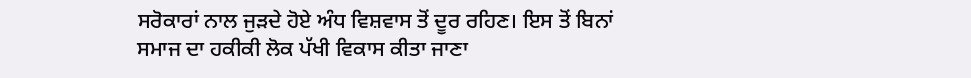ਸਰੋਕਾਰਾਂ ਨਾਲ ਜੁੜਦੇ ਹੋਏ ਅੰਧ ਵਿਸ਼ਵਾਸ ਤੋਂ ਦੂਰ ਰਹਿਣ। ਇਸ ਤੋਂ ਬਿਨਾਂ ਸਮਾਜ ਦਾ ਹਕੀਕੀ ਲੋਕ ਪੱਖੀ ਵਿਕਾਸ ਕੀਤਾ ਜਾਣਾ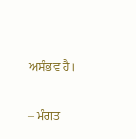ਅਸੰਭਵ ਹੈ।

– ਮੰਗਤ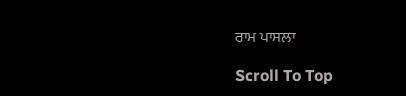ਰਾਮ ਪਾਸਲਾ

Scroll To Top